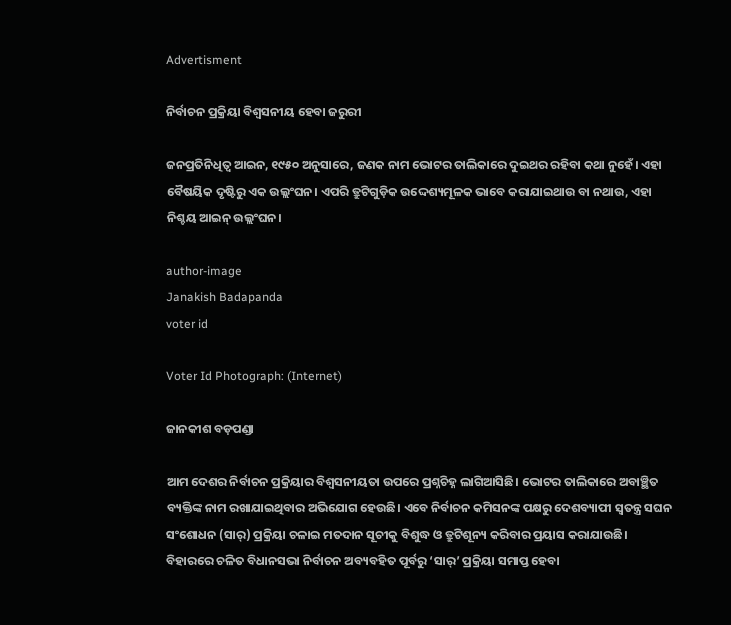Advertisment

ନିର୍ବାଚନ ପ୍ରକ୍ରିୟା ବିଶ୍ୱସନୀୟ ହେବା ଜରୁରୀ

ଜନପ୍ରତିନିଧିତ୍ୱ ଆଇନ, ୧୯୫୦ ଅନୁସାରେ, ଜଣକ ନାମ ଭୋଟର ତାଲିକାରେ ଦୁଇଥର ରହିବା କଥା ନୁହେଁ। ଏହା ବୈଷୟିକ ଦୃଷ୍ଟିରୁ ଏକ ଉଲ୍ଲଂଘନ। ଏପରି ତ୍ରୁଟିଗୁଡ଼ିକ ଉଦ୍ଦେଶ୍ୟମୂଳକ ଭାବେ କରାଯାଇଥାଉ ବା ନଥାଉ, ଏହା ନିଶ୍ଚୟ ଆଇନ୍ ଉଲ୍ଲଂଘନ।

author-image
Janakish Badapanda
voter id

Voter Id Photograph: (Internet)

ଜାନକୀଶ ବଡ଼ପଣ୍ଡା

ଆମ ଦେଶର ନିର୍ବାଚନ ପ୍ରକ୍ରିୟାର ବିଶ୍ୱସନୀୟତା ଉପରେ ପ୍ରଶ୍ନଚିହ୍ନ ଲାଗିଆସିଛି। ଭୋଟର ତାଲିକାରେ ଅବାଞ୍ଛିତ ବ୍ୟକ୍ତିଙ୍କ ନାମ ରଖାଯାଇଥିବାର ଅଭିଯୋଗ ହେଉଛି। ଏବେ ନିର୍ବାଚନ କମିସନଙ୍କ ପକ୍ଷରୁ ଦେଶବ୍ୟାପୀ ସ୍ୱତନ୍ତ୍ର ସଘନ ସଂଶୋଧନ (ସାର୍) ପ୍ରକ୍ରିୟା ଚଳାଇ ମତଦାନ ସୂଚୀକୁ ବିଶୁଦ୍ଧ ଓ ତ୍ରୁଟିଶୂନ୍ୟ କରିବାର ପ୍ରୟାସ କରାଯାଉଛି। ବିହାରରେ ଚଳିତ ବିଧାନସଭା ନିର୍ବାଚନ ଅବ୍ୟବହିତ ପୂର୍ବରୁ ‘ସାର୍’ ପ୍ରକ୍ରିୟା ସମାପ୍ତ ହେବା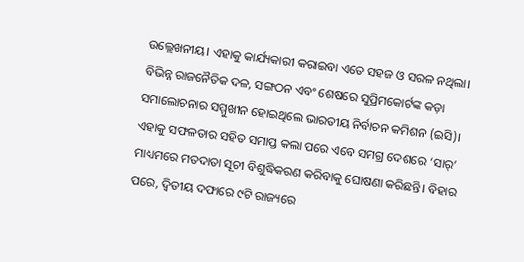ଉଲ୍ଲେଖନୀୟ। ଏହାକୁ କାର୍ଯ୍ୟକାରୀ କରାଇବା ଏତେ ସହଜ ଓ ସରଳ ନଥିଲା। ବିଭିନ୍ନ ରାଜନୈତିକ ଦଳ, ସଙ୍ଗଠନ ଏବଂ ଶେଷରେ ସୁପ୍ରିମକୋର୍ଟଙ୍କ କଡ଼ା ସମାଲୋଚନାର ସମ୍ମୁଖୀନ ହୋଇଥିଲେ ଭାରତୀୟ ନିର୍ବାଚନ କମିଶନ (ଇସି)। ଏହାକୁ ସଫଳତାର ସହିତ ସମାପ୍ତ କଲା ପରେ ଏବେ ସମଗ୍ର ଦେଶରେ ‘ସାର୍’ ମାଧ୍ୟମରେ ମତଦାତା ସୂଚୀ ବିଶୁଦ୍ଧିକରଣ କରିବାକୁ ଘୋଷଣା କରିଛନ୍ତି। ବିହାର ପରେ, ଦ୍ୱିତୀୟ ଦଫାରେ ୯ଟି ରାଜ୍ୟରେ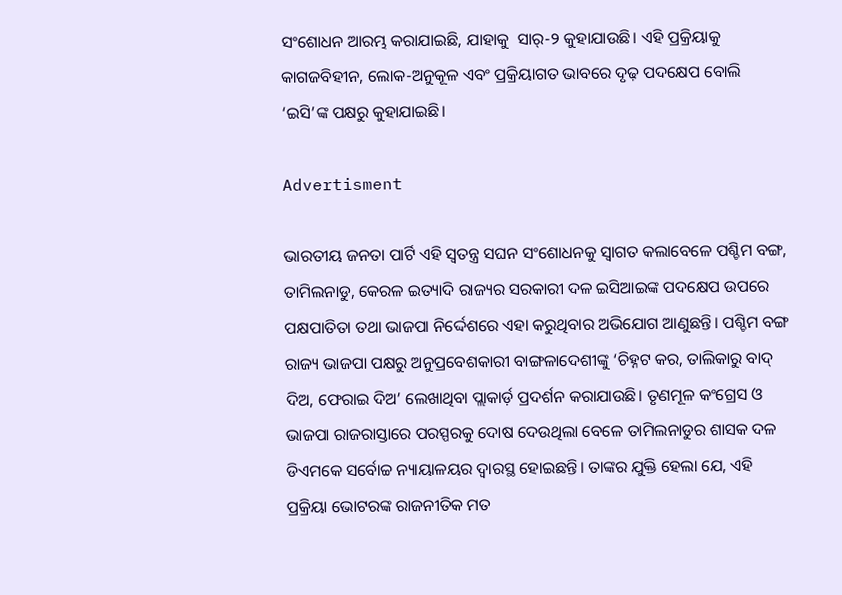ସଂଶୋଧନ ଆରମ୍ଭ କରାଯାଇଛି, ଯାହାକୁ  ସାର୍-୨ କୁହାଯାଉଛି। ଏହି ପ୍ରକ୍ରିୟାକୁ କାଗଜବିହୀନ, ଲୋକ-ଅନୁକୂଳ ଏବଂ ପ୍ରକ୍ରିୟାଗତ ଭାବରେ ଦୃଢ଼ ପଦକ୍ଷେପ ବୋଲି ‘ଇସି’ଙ୍କ ପକ୍ଷରୁ କୁହାଯାଇଛି।

Advertisment

ଭାରତୀୟ ଜନତା ପାର୍ଟି ଏହି ସ୍ୱତନ୍ତ୍ର ସଘନ ସଂଶୋଧନକୁ ସ୍ୱାଗତ କଲାବେଳେ ପଶ୍ଚିମ ବଙ୍ଗ, ତାମିଲନାଡୁ, କେରଳ ଇତ୍ୟାଦି ରାଜ୍ୟର ସରକାରୀ ଦଳ ଇସିଆଇଙ୍କ ପଦକ୍ଷେପ ଉପରେ ପକ୍ଷପାତିତା ତଥା ଭାଜପା ନିର୍ଦ୍ଦେଶରେ ଏହା କରୁଥିବାର ଅଭିଯୋଗ ଆଣୁଛନ୍ତି। ପଶ୍ଚିମ ବଙ୍ଗ ରାଜ୍ୟ ଭାଜପା ପକ୍ଷରୁ ଅନୁପ୍ରବେଶକାରୀ ବାଙ୍ଗଳାଦେଶୀଙ୍କୁ ‘ଚିହ୍ନଟ କର, ତାଲିକାରୁ ବାଦ୍ ଦିଅ, ଫେରାଇ ଦିଅ’ ଲେଖାଥିବା ପ୍ଲାକାର୍ଡ଼ ପ୍ରଦର୍ଶନ କରାଯାଉଛି। ତୃଣମୂଳ କଂଗ୍ରେସ ଓ ଭାଜପା ରାଜରାସ୍ତାରେ ପରସ୍ପରକୁ ଦୋଷ ଦେଉଥିଲା ବେଳେ ତାମିଲନାଡୁର ଶାସକ ଦଳ ଡିଏମକେ ସର୍ବୋଚ୍ଚ ନ୍ୟାୟାଳୟର ଦ୍ୱାରସ୍ଥ ହୋଇଛନ୍ତି। ତାଙ୍କର ଯୁକ୍ତି ହେଲା ଯେ, ଏହି ପ୍ରକ୍ରିୟା ଭୋଟରଙ୍କ ରାଜନୀତିକ ମତ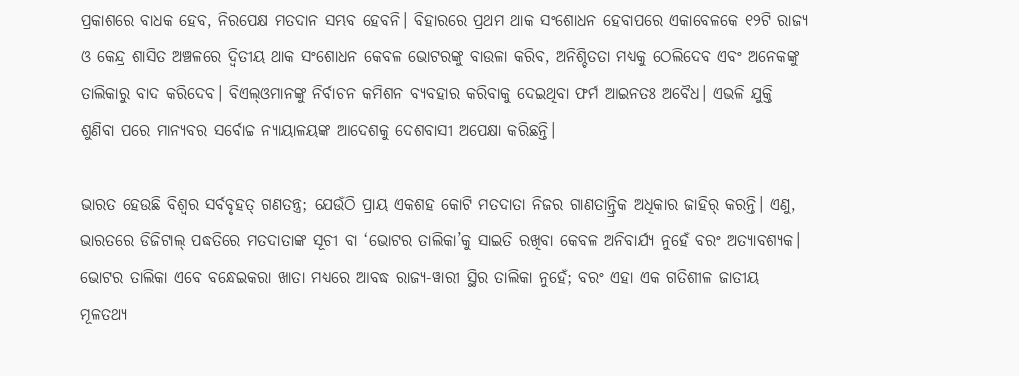ପ୍ରକାଶରେ ବାଧକ ହେବ, ନିରପେକ୍ଷ ମତଦାନ ସମ୍ଭବ ହେବନି। ବିହାରରେ ପ୍ରଥମ ଥାକ ସଂଶୋଧନ ହେବାପରେ ଏକାବେଳକେ ୧୨ଟି ରାଜ୍ୟ ଓ କେନ୍ଦ୍ର ଶାସିତ ଅଞ୍ଚଳରେ ଦ୍ୱିତୀୟ ଥାକ ସଂଶୋଧନ କେବଳ ଭୋଟରଙ୍କୁ ବାଉଳା କରିବ, ଅନିଶ୍ଚିତତା ମଧ୍ୟକୁ ଠେଲିଦେବ ଏବଂ ଅନେକଙ୍କୁ ତାଲିକାରୁ ବାଦ କରିଦେବ। ବିଏଲ୍ଓମାନଙ୍କୁ ନିର୍ବାଚନ କମିଶନ ବ୍ୟବହାର କରିବାକୁ ଦେଇଥିବା ଫର୍ମ ଆଇନତଃ ଅବୈଧ। ଏଭଳି ଯୁକ୍ତି ଶୁଣିବା ପରେ ମାନ୍ୟବର ସର୍ବୋଚ୍ଚ ନ୍ୟାୟାଳୟଙ୍କ ଆଦେଶକୁ ଦେଶବାସୀ ଅପେକ୍ଷା କରିଛନ୍ତି।

ଭାରତ ହେଉଛି ବିଶ୍ୱର ସର୍ବବୃହତ୍ ଗଣତନ୍ତ୍ର; ଯେଉଁଠି ପ୍ରାୟ ଏକଶହ କୋଟି ମତଦାତା ନିଜର ଗାଣତାନ୍ତ୍ରିକ ଅଧିକାର ଜାହିର୍ କରନ୍ତି। ଏଣୁ, ଭାରତରେ ଡିଜିଟାଲ୍ ପଦ୍ଧତିରେ ମତଦାତାଙ୍କ ସୂଚୀ ବା ‘ଭୋଟର ତାଲିକା’କୁ ସାଇତି ରଖିବା କେବଳ ଅନିବାର୍ଯ୍ୟ ନୁହେଁ ବରଂ ଅତ୍ୟାବଶ୍ୟକ। ଭୋଟର ତାଲିକା ଏବେ ବନ୍ଧେଇକରା ଖାତା ମଧ୍ୟରେ ଆବଦ୍ଧ ରାଜ୍ୟ-ୱାରୀ ସ୍ଥିର ତାଲିକା ନୁହେଁ; ବରଂ ଏହା ଏକ ଗତିଶୀଳ ଜାତୀୟ ମୂଳତଥ୍ୟ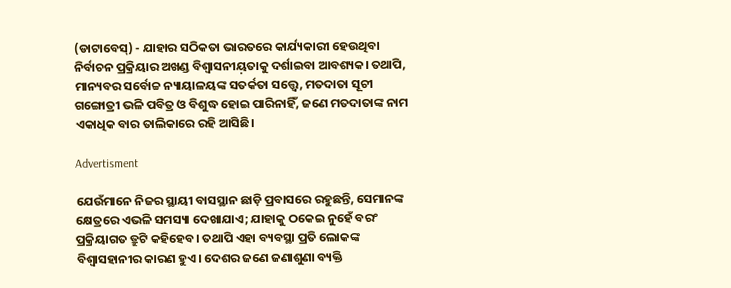(ଡାଟାବେସ୍) - ଯାହାର ସଠିକତା ଭାରତରେ କାର୍ଯ୍ୟକାରୀ ହେଉଥିବା ନିର୍ବାଚନ ପ୍ରକ୍ରିୟାର ଅଖଣ୍ଡ ବିଶ୍ୱାସନୀୟ଼ତାକୁ ଦର୍ଶାଇବା ଆବଶ୍ୟକ। ତଥାପି, ମାନ୍ୟବର ସର୍ବୋଚ୍ଚ ନ୍ୟାୟାଳୟଙ୍କ ସତର୍କତା ସତ୍ତ୍ୱେ, ମତଦାତା ସୂଚୀ ଗଙ୍ଗୋତ୍ରୀ ଭଳି ପବିତ୍ର ଓ ବିଶୁଦ୍ଧ ହୋଇ ପାରିନାହିଁ, ଜଣେ ମତଦାତାଙ୍କ ନାମ ଏକାଧିକ ବାର ତାଲିକାରେ ରହି ଆସିଛି।

Advertisment

ଯେଉଁମାନେ ନିଜର ସ୍ଥାୟୀ ବାସସ୍ଥାନ ଛାଡ଼ି ପ୍ରବାସରେ ରହୁଛନ୍ତି, ସେମାନଙ୍କ କ୍ଷେତ୍ରରେ ଏଭଳି ସମସ୍ୟା ଦେଖାଯାଏ; ଯାହାକୁ ଠକେଇ ନୁହେଁ ବରଂ ପ୍ରକ୍ରିୟାଗତ ତ୍ରୁଟି କହିହେବ। ତଥାପି ଏହା ବ୍ୟବସ୍ଥା ପ୍ରତି ଲୋକଙ୍କ ବିଶ୍ୱାସହାନୀର କାରଣ ହୁଏ। ଦେଶର ଜଣେ ଜଣାଶୁଣା ବ୍ୟକ୍ତି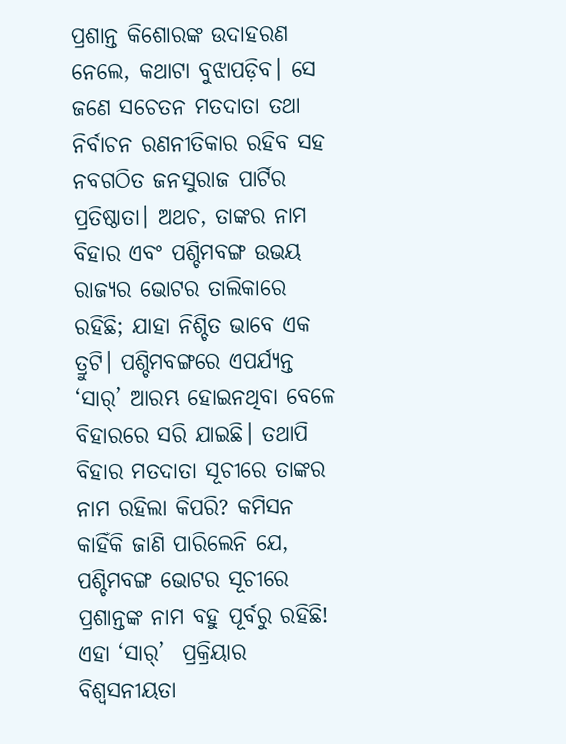ପ୍ରଶାନ୍ତ କିଶୋରଙ୍କ ଉଦାହରଣ ନେଲେ, କଥାଟା ବୁଝାପଡ଼ିବ। ସେ ଜଣେ ସଚେତନ ମତଦାତା ତଥା ନିର୍ବାଚନ ରଣନୀତିକାର ରହିବ ସହ ନବଗଠିତ ଜନସୁରାଜ ପାର୍ଟିର ପ୍ରତିଷ୍ଠାତା। ଅଥଚ, ତାଙ୍କର ନାମ ବିହାର ଏବଂ ପଶ୍ଚିମବଙ୍ଗ ଉଭୟ ରାଜ୍ୟର ଭୋଟର ତାଲିକାରେ ରହିଛି; ଯାହା ନିଶ୍ଚିତ ଭାବେ ଏକ ତ୍ରୁଟି। ପଶ୍ଚିମବଙ୍ଗରେ ଏପର୍ଯ୍ୟନ୍ତ ‘ସାର୍’ ଆରମ୍ଭ ହୋଇନଥିବା ବେଳେ ବିହାରରେ ସରି ଯାଇଛି। ତଥାପି ବିହାର ମତଦାତା ସୂଚୀରେ ତାଙ୍କର ନାମ ରହିଲା କିପରି? କମିସନ କାହିଁକି ଜାଣି ପାରିଲେନି ଯେ, ପଶ୍ଚିମବଙ୍ଗ ଭୋଟର ସୂଚୀରେ ପ୍ରଶାନ୍ତଙ୍କ ନାମ ବହୁ ପୂର୍ବରୁ ରହିଛି! ଏହା ‘ସାର୍’  ପ୍ରକ୍ରିୟାର ବିଶ୍ୱସନୀୟତା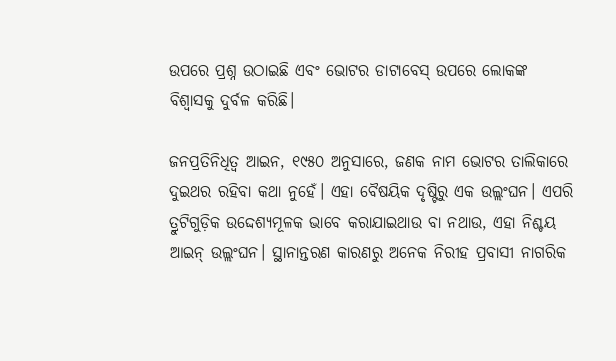ଉପରେ ପ୍ରଶ୍ନ ଉଠାଇଛି ଏବଂ ଭୋଟର ଡାଟାବେସ୍ ଉପରେ ଲୋକଙ୍କ ବିଶ୍ୱାସକୁ ଦୁର୍ବଳ କରିଛି।

ଜନପ୍ରତିନିଧିତ୍ୱ ଆଇନ, ୧୯୫୦ ଅନୁସାରେ, ଜଣକ ନାମ ଭୋଟର ତାଲିକାରେ ଦୁଇଥର ରହିବା କଥା ନୁହେଁ। ଏହା ବୈଷୟିକ ଦୃଷ୍ଟିରୁ ଏକ ଉଲ୍ଲଂଘନ। ଏପରି ତ୍ରୁଟିଗୁଡ଼ିକ ଉଦ୍ଦେଶ୍ୟମୂଳକ ଭାବେ କରାଯାଇଥାଉ ବା ନଥାଉ, ଏହା ନିଶ୍ଚୟ ଆଇନ୍ ଉଲ୍ଲଂଘନ। ସ୍ଥାନାନ୍ତରଣ କାରଣରୁ ଅନେକ ନିରୀହ ପ୍ରବାସୀ ନାଗରିକ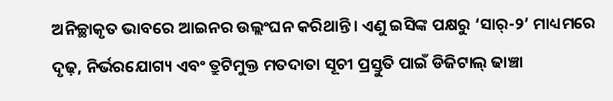ଅନିଚ୍ଛାକୃତ ଭାବରେ ଆଇନର ଉଲ୍ଲଂଘନ କରିଥାନ୍ତି। ଏଣୁ ଇସିଙ୍କ ପକ୍ଷରୁ ‘ସାର୍-୨’ ମାଧ୍ୟମରେ ଦୃଢ଼, ନିର୍ଭରଯୋଗ୍ୟ ଏବଂ ତ୍ରୁଟିମୁକ୍ତ ମତଦାତା ସୂଚୀ ପ୍ରସ୍ତୁତି ପାଇଁ ଡିଜିଟାଲ୍ ଢାଞ୍ଚା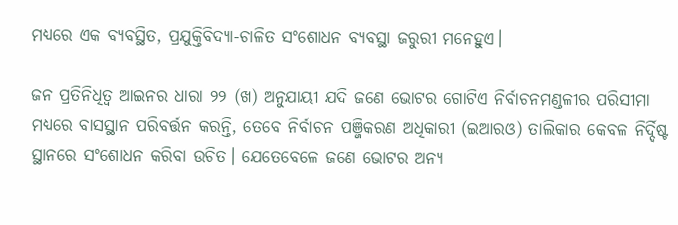ମଧ୍ୟରେ ଏକ ବ୍ୟବସ୍ଥିତ, ପ୍ରଯୁକ୍ତିବିଦ୍ୟା-ଚାଳିତ ସଂଶୋଧନ ବ୍ୟବସ୍ଥା ଜରୁରୀ ମନେହୁଏ।

ଜନ ପ୍ରତିନିଧିତ୍ୱ ଆଇନର ଧାରା ୨୨ (ଖ) ଅନୁଯାୟୀ ଯଦି ଜଣେ ଭୋଟର ଗୋଟିଏ ନିର୍ବାଚନମଣ୍ଡଳୀର ପରିସୀମା ମଧ୍ୟରେ ବାସସ୍ଥାନ ପରିବର୍ତ୍ତନ କରନ୍ତି, ତେବେ ନିର୍ବାଚନ ପଞ୍ଜିକରଣ ଅଧିକାରୀ (ଇଆରଓ) ତାଲିକାର କେବଳ ନିର୍ଦ୍ଦିଷ୍ଟ ସ୍ଥାନରେ ସଂଶୋଧନ କରିବା ଉଚିତ। ଯେତେବେଳେ ଜଣେ ଭୋଟର ଅନ୍ୟ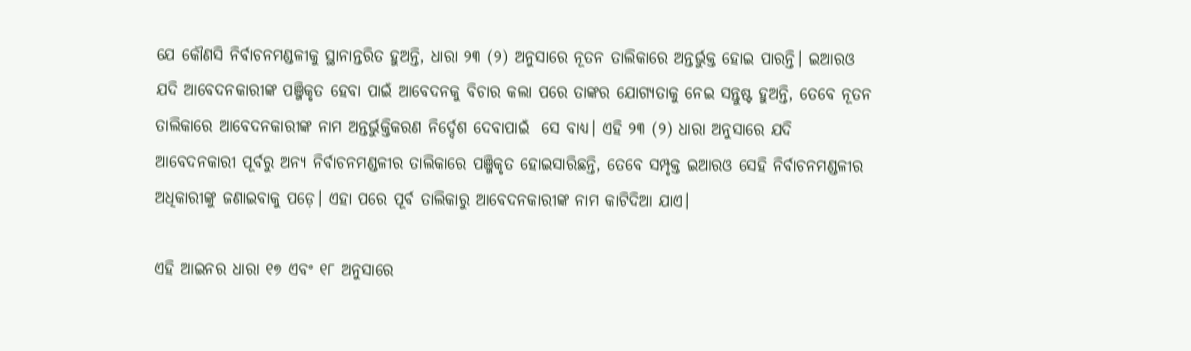ଯେ କୌଣସି ନିର୍ବାଚନମଣ୍ଡଳୀକୁ ସ୍ଥାନାନ୍ତରିତ ହୁଅନ୍ତି, ଧାରା ୨୩ (୨) ଅନୁସାରେ ନୂତନ ତାଲିକାରେ ଅନ୍ତର୍ଭୁକ୍ତ ହୋଇ ପାରନ୍ତି। ଇଆରଓ ଯଦି ଆବେଦନକାରୀଙ୍କ ପଞ୍ଜିକୃତ ହେବା ପାଇଁ ଆବେଦନକୁ ବିଚାର କଲା ପରେ ତାଙ୍କର ଯୋଗ୍ୟତାକୁ ନେଇ ସନ୍ତୁଷ୍ଟ ହୁଅନ୍ତି, ତେବେ ନୂତନ ତାଲିକାରେ ଆବେଦନକାରୀଙ୍କ ନାମ ଅନ୍ତର୍ଭୁକ୍ତିକରଣ ନିର୍ଦ୍ଦେଶ ଦେବାପାଇଁ  ସେ ବାଧ୍ୟ। ଏହି ୨୩ (୨) ଧାରା ଅନୁସାରେ ଯଦି ଆବେଦନକାରୀ ପୂର୍ବରୁ ଅନ୍ୟ ନିର୍ବାଚନମଣ୍ଡଳୀର ତାଲିକାରେ ପଞ୍ଜିକୃତ ହୋଇସାରିଛନ୍ତି, ତେବେ ସମ୍ପୃକ୍ତ ଇଆରଓ ସେହି ନିର୍ବାଚନମଣ୍ଡଳୀର ଅଧିକାରୀଙ୍କୁ ଜଣାଇବାକୁ ପଡ଼େ। ଏହା ପରେ ପୂର୍ବ ତାଲିକାରୁ ଆବେଦନକାରୀଙ୍କ ନାମ କାଟିଦିଆ ଯାଏ।

ଏହି ଆଇନର ଧାରା ୧୭ ଏବଂ ୧୮ ଅନୁସାରେ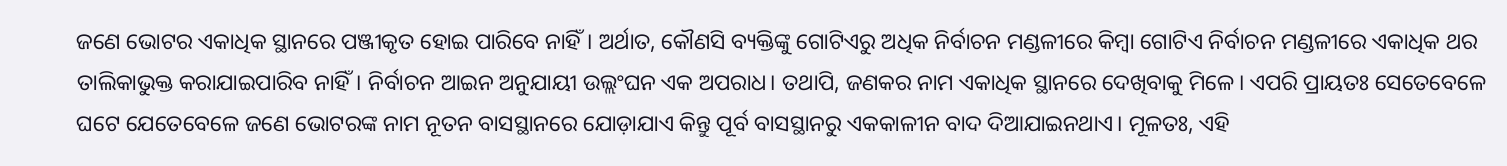ଜଣେ ଭୋଟର ଏକାଧିକ ସ୍ଥାନରେ ପଞ୍ଜୀକୃତ ହୋଇ ପାରିବେ ନାହିଁ। ଅର୍ଥାତ, କୌଣସି ବ୍ୟକ୍ତିଙ୍କୁ ଗୋଟିଏରୁ ଅଧିକ ନିର୍ବାଚନ ମଣ୍ଡଳୀରେ କିମ୍ବା ଗୋଟିଏ ନିର୍ବାଚନ ମଣ୍ଡଳୀରେ ଏକାଧିକ ଥର ତାଲିକାଭୁକ୍ତ କରାଯାଇପାରିବ ନାହିଁ। ନିର୍ବାଚନ ଆଇନ ଅନୁଯାୟୀ ଉଲ୍ଲଂଘନ ଏକ ଅପରାଧ। ତଥାପି, ଜଣକର ନାମ ଏକାଧିକ ସ୍ଥାନରେ ଦେଖିବାକୁ ମିଳେ। ଏପରି ପ୍ରାୟତଃ ସେତେବେଳେ ଘଟେ ଯେତେବେଳେ ଜଣେ ଭୋଟରଙ୍କ ନାମ ନୂତନ ବାସସ୍ଥାନରେ ଯୋଡ଼ାଯାଏ କିନ୍ତୁ ପୂର୍ବ ବାସସ୍ଥାନରୁ ଏକକାଳୀନ ବାଦ ଦିଆଯାଇନଥାଏ। ମୂଳତଃ, ଏହି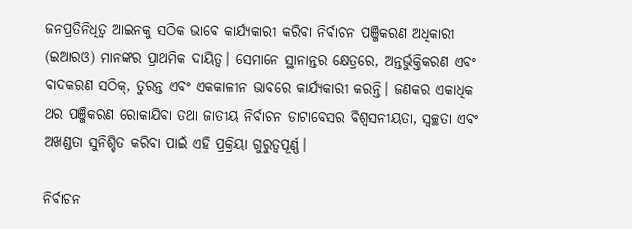ଜନପ୍ରତିନିଧିତ୍ୱ ଆଇନକୁ ସଠିକ ଭାବେ କାର୍ଯ୍ୟକାରୀ କରିବା ନିର୍ବାଚନ ପଞ୍ଜିକରଣ ଅଧିକାରୀ (ଇଆରଓ) ମାନଙ୍କର ପ୍ରାଥମିକ ଦାୟିତ୍ୱ। ସେମାନେ ସ୍ଥାନାନ୍ତର କ୍ଷେତ୍ରରେ, ଅନ୍ତର୍ଭୁକ୍ତିକରଣ ଏବଂ ବାଦକରଣ ସଠିକ୍, ତୁରନ୍ତ ଏବଂ ଏକକାଳୀନ ଭାବରେ କାର୍ଯ୍ୟକାରୀ କରନ୍ତି। ଜଣକର ଏକାଧିକ ଥର ପଞ୍ଜିକରଣ ରୋକାଯିବା ତଥା ଜାତୀୟ ନିର୍ବାଚନ ଡାଟାବେସର ବିଶ୍ୱସନୀୟତା, ସ୍ୱଚ୍ଛତା ଏବଂ ଅଖଣ୍ଡତା ସୁନିଶ୍ଚିତ କରିବା ପାଇଁ ଏହି ପ୍ରକ୍ରିୟା ଗୁରୁତ୍ୱପୂର୍ଣ୍ଣ।

ନିର୍ବାଚନ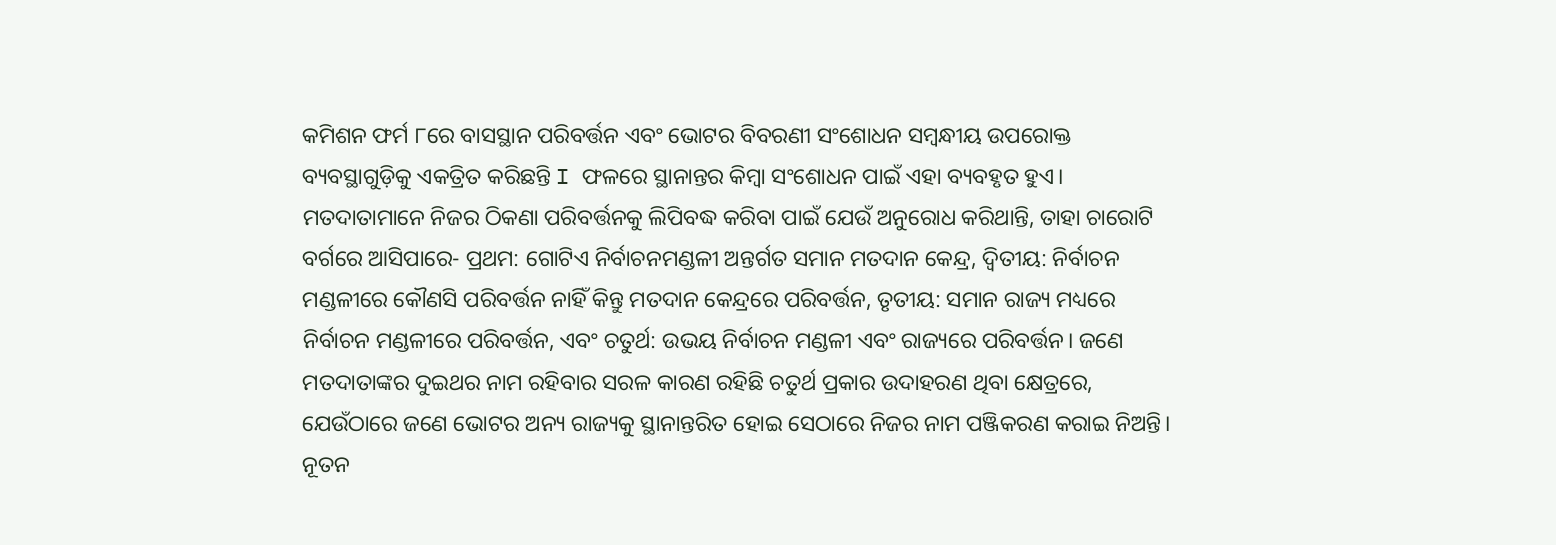କମିଶନ ଫର୍ମ ୮ରେ ବାସସ୍ଥାନ ପରିବର୍ତ୍ତନ ଏବଂ ଭୋଟର ବିବରଣୀ ସଂଶୋଧନ ସମ୍ବନ୍ଧୀୟ ଉପରୋକ୍ତ ବ୍ୟବସ୍ଥାଗୁଡ଼ିକୁ ଏକତ୍ରିତ କରିଛନ୍ତି I ଫଳରେ ସ୍ଥାନାନ୍ତର କିମ୍ବା ସଂଶୋଧନ ପାଇଁ ଏହା ବ୍ୟବହୃତ ହୁଏ। ମତଦାତାମାନେ ନିଜର ଠିକଣା ପରିବର୍ତ୍ତନକୁ ଲିପିବଦ୍ଧ କରିବା ପାଇଁ ଯେଉଁ ଅନୁରୋଧ କରିଥାନ୍ତି, ତାହା ଚାରୋଟି ବର୍ଗରେ ଆସିପାରେ- ପ୍ରଥମ: ଗୋଟିଏ ନିର୍ବାଚନମଣ୍ଡଳୀ ଅନ୍ତର୍ଗତ ସମାନ ମତଦାନ କେନ୍ଦ୍ର, ଦ୍ୱିତୀୟ: ନିର୍ବାଚନ ମଣ୍ଡଳୀରେ କୌଣସି ପରିବର୍ତ୍ତନ ନାହିଁ କିନ୍ତୁ ମତଦାନ କେନ୍ଦ୍ରରେ ପରିବର୍ତ୍ତନ, ତୃତୀୟ: ସମାନ ରାଜ୍ୟ ମଧ୍ୟରେ ନିର୍ବାଚନ ମଣ୍ଡଳୀରେ ପରିବର୍ତ୍ତନ, ଏବଂ ଚତୁର୍ଥ: ଉଭୟ ନିର୍ବାଚନ ମଣ୍ଡଳୀ ଏବଂ ରାଜ୍ୟରେ ପରିବର୍ତ୍ତନ। ଜଣେ ମତଦାତାଙ୍କର ଦୁଇଥର ନାମ ରହିବାର ସରଳ କାରଣ ରହିଛି ଚତୁର୍ଥ ପ୍ରକାର ଉଦାହରଣ ଥିବା କ୍ଷେତ୍ରରେ, ଯେଉଁଠାରେ ଜଣେ ଭୋଟର ଅନ୍ୟ ରାଜ୍ୟକୁ ସ୍ଥାନାନ୍ତରିତ ହୋଇ ସେଠାରେ ନିଜର ନାମ ପଞ୍ଜିକରଣ କରାଇ ନିଅନ୍ତି। ନୂତନ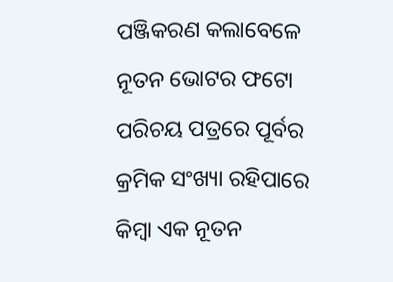ପଞ୍ଜିକରଣ କଲାବେଳେ ନୂତନ ଭୋଟର ଫଟୋ ପରିଚୟ ପତ୍ରରେ ପୂର୍ବର କ୍ରମିକ ସଂଖ୍ୟା ରହିପାରେ କିମ୍ବା ଏକ ନୂତନ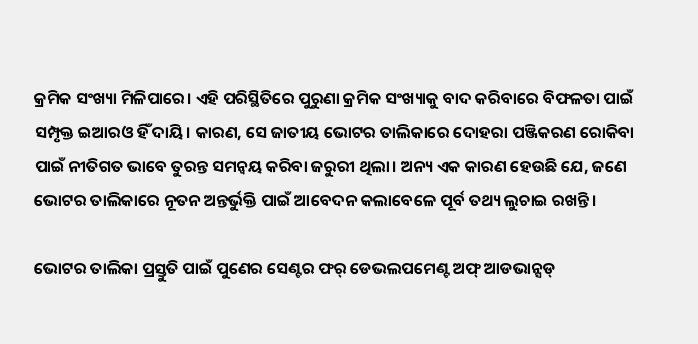କ୍ରମିକ ସଂଖ୍ୟା ମିଳିପାରେ। ଏହି ପରିସ୍ଥିତିରେ ପୁରୁଣା କ୍ରମିକ ସଂଖ୍ୟାକୁ ବାଦ କରିବାରେ ବିଫଳତା ପାଇଁ ସମ୍ପୃକ୍ତ ଇଆରଓ ହିଁ ଦାୟି। କାରଣ, ସେ ଜାତୀୟ ଭୋଟର ତାଲିକାରେ ଦୋହରା ପଞ୍ଜିକରଣ ରୋକିବା ପାଇଁ ନୀତିଗତ ଭାବେ ତୁରନ୍ତ ସମନ୍ୱୟ କରିବା ଜରୁରୀ ଥିଲା। ଅନ୍ୟ ଏକ କାରଣ ହେଉଛି ଯେ, ଜଣେ ଭୋଟର ତାଲିକାରେ ନୂତନ ଅନ୍ତର୍ଭୁକ୍ତି ପାଇଁ ଆବେଦନ କଲାବେଳେ ପୂର୍ବ ତଥ୍ୟ ଲୁଚାଇ ରଖନ୍ତି।

ଭୋଟର ତାଲିକା ପ୍ରସ୍ତୁତି ପାଇଁ ପୁଣେର ସେଣ୍ଟର ଫର୍ ଡେଭଲପମେଣ୍ଟ ଅଫ୍ ଆଡଭାନ୍ସଡ୍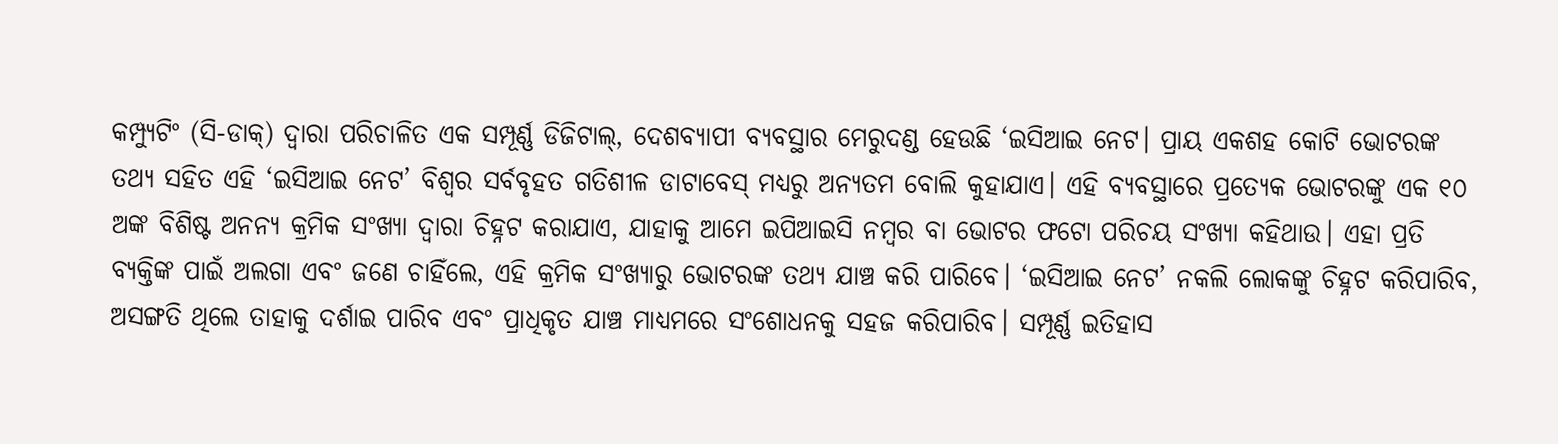କମ୍ପ୍ୟୁଟିଂ (ସି-ଡାକ୍) ଦ୍ୱାରା ପରିଚାଳିତ ଏକ ସମ୍ପୂର୍ଣ୍ଣ ଡିଜିଟାଲ୍, ଦେଶବ୍ୟାପୀ ବ୍ୟବସ୍ଥାର ମେରୁଦଣ୍ଡ ହେଉଛି ‘ଇସିଆଇ ନେଟ। ପ୍ରାୟ ଏକଶହ କୋଟି ଭୋଟରଙ୍କ ତଥ୍ୟ ସହିତ ଏହି ‘ଇସିଆଇ ନେଟ’ ବିଶ୍ୱର ସର୍ବବୃହତ ଗତିଶୀଳ ଡାଟାବେସ୍ ମଧ୍ୟରୁ ଅନ୍ୟତମ ବୋଲି କୁହାଯାଏ। ଏହି ବ୍ୟବସ୍ଥାରେ ପ୍ରତ୍ୟେକ ଭୋଟରଙ୍କୁ ଏକ ୧୦ ଅଙ୍କ ବିଶିଷ୍ଟ ଅନନ୍ୟ କ୍ରମିକ ସଂଖ୍ୟା ଦ୍ୱାରା ଚିହ୍ନଟ କରାଯାଏ, ଯାହାକୁ ଆମେ ଇପିଆଇସି ନମ୍ବର ବା ଭୋଟର ଫଟୋ ପରିଚୟ ସଂଖ୍ୟା କହିଥାଉ। ଏହା ପ୍ରତି ବ୍ୟକ୍ତିଙ୍କ ପାଇଁ ଅଲଗା ଏବଂ ଜଣେ ଚାହିଁଲେ, ଏହି କ୍ରମିକ ସଂଖ୍ୟାରୁ ଭୋଟରଙ୍କ ତଥ୍ୟ ଯାଞ୍ଚ କରି ପାରିବେ। ‘ଇସିଆଇ ନେଟ’ ନକଲି ଲୋକଙ୍କୁ ଚିହ୍ନଟ କରିପାରିବ, ଅସଙ୍ଗତି ଥିଲେ ତାହାକୁ ଦର୍ଶାଇ ପାରିବ ଏବଂ ପ୍ରାଧିକୃତ ଯାଞ୍ଚ ମାଧ୍ୟମରେ ସଂଶୋଧନକୁ ସହଜ କରିପାରିବ। ସମ୍ପୂର୍ଣ୍ଣ ଇତିହାସ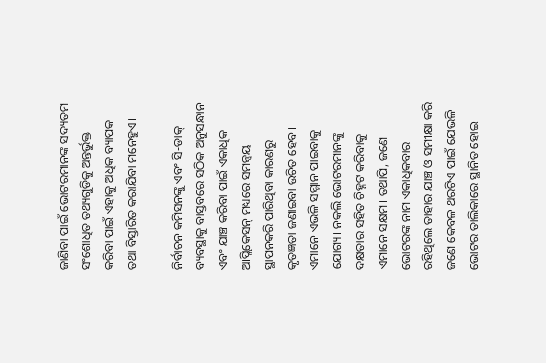ଜାଣିବା ପାଇଁ ଭୋଟରମାନଙ୍କ ସଦ୍ୟତମ ସଂଶୋଧିତ ତଥ୍ୟଗୁଡିକୁ ଅନ୍ତର୍ଭୁକ୍ତ କରିବା ପାଇଁ ଏହାକୁ ଅଧିକ ବ୍ୟାପକ ତଥା ବିସ୍ତାରିତ କରାଯିବା ମନେହୁଏ।

ନିର୍ବାଚନ କମିସନଙ୍କୁ ଏବଂ ସି-ଡାକ୍ ବ୍ୟବସ୍ଥାକୁ ବାସ୍ତବରେ ସଠିକ ଅନୁସନ୍ଧାନ ଏବଂ ଯାଞ୍ଚ କରିବା ପାଇଁ ଏକାଧିକ ଆପ୍ଲିକେସନ୍ ମଧ୍ୟରେ ସମନ୍ୱୟ ସ୍ଥାପନକରି ପାରିଥିବା କାରଣରୁ କୃତଜ୍ଞତା ଜଣାଇବା ଉଚିତ ହେବ। ଏମାନେ ଏଭଳି ସମ୍ମାନ ପାଇବାକୁ ଯୋଗ୍ୟ। ନକଲି ଭୋଟରମାନଙ୍କୁ ଦକ୍ଷତାର ସହିତ ଚିହ୍ନଟ କରିବାକୁ ଏମାନେ ସକ୍ଷମ। ତଥାପି, ଜଣେ ଭୋଟରଙ୍କ ନାମ ଏକାଧିକବାର ରହିଥିଲେ ତାହାର ଯାଞ୍ଚ ଓ ସମୀକ୍ଷା କରି ଜଣେ କେବଳ ଥରଟିଏ ପାଇଁ ଯେଭଳି ଭୋଟର ତାଲିକାରେ ସ୍ଥାନିତ ହୋଇ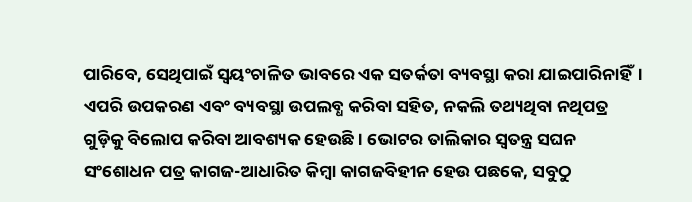ପାରିବେ, ସେଥିପାଇଁ ସ୍ୱୟଂଚାଳିତ ଭାବରେ ଏକ ସତର୍କତା ବ୍ୟବସ୍ଥା କରା ଯାଇପାରିନାହିଁ। ଏପରି ଉପକରଣ ଏବଂ ବ୍ୟବସ୍ଥା ଉପଲବ୍ଧ କରିବା ସହିତ, ନକଲି ତଥ୍ୟଥିବା ନଥିପତ୍ର ଗୁଡ଼ିକୁ ବିଲୋପ କରିବା ଆବଶ୍ୟକ ହେଉଛି। ଭୋଟର ତାଲିକାର ସ୍ୱତନ୍ତ୍ର ସଘନ ସଂଶୋଧନ ପତ୍ର କାଗଜ-ଆଧାରିତ କିମ୍ବା କାଗଜବିହୀନ ହେଉ ପଛକେ, ସବୁଠୁ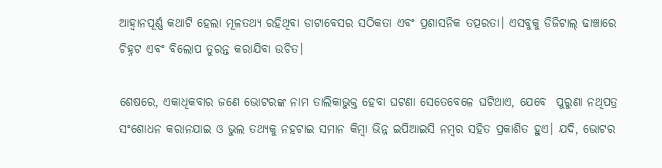ଆହ୍ୱାନପୂର୍ଣ୍ଣ କଥାଟି ହେଲା ମୂଳତଥ୍ୟ ରହିଥିବା ଡାଟାବେସର ସଠିକତା ଏବଂ ପ୍ରଶାସନିକ ତତ୍ପରତା। ଏସବୁକୁ ଡିଜିଟାଲ୍ ଢାଞ୍ଚାରେ ଚିହ୍ନଟ ଏବଂ ବିଲୋପ ତୁରନ୍ତ କରାଯିବା ଉଚିତ।

ଶେଷରେ, ଏକାଧିକବାର ଜଣେ ଭୋଟରଙ୍କ ନାମ ତାଲିକାଭୁକ୍ତ ହେବା ଘଟଣା ସେତେବେଳେ ଘଟିଥାଏ, ଯେବେ  ପୁରୁଣା ନଥିପତ୍ର ସଂଶୋଧନ କରାନଯାଇ ଓ ଭୁଲ ତଥ୍ୟକୁ ନହଟାଇ ସମାନ କିମ୍ବା ଭିନ୍ନ ଇପିଆଇସି ନମ୍ବର ସହିତ ପ୍ରକାଶିତ ହୁଏ। ଯଦି, ଭୋଟର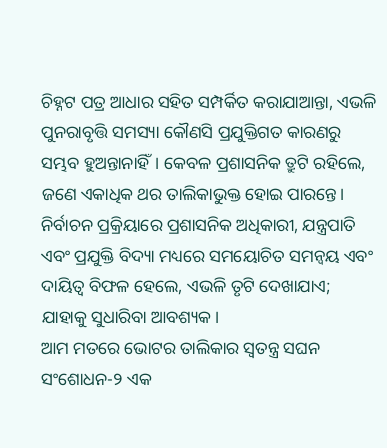ଚିହ୍ନଟ ପତ୍ର ଆଧାର ସହିତ ସମ୍ପର୍କିତ କରାଯାଆନ୍ତା, ଏଭଳି ପୁନରାବୃତ୍ତି ସମସ୍ୟା କୌଣସି ପ୍ରଯୁକ୍ତିଗତ କାରଣରୁ ସମ୍ଭବ ହୁଅନ୍ତାନାହିଁ। କେବଳ ପ୍ରଶାସନିକ ତ୍ରୁଟି ରହିଲେ, ଜଣେ ଏକାଧିକ ଥର ତାଲିକାଭୁକ୍ତ ହୋଇ ପାରନ୍ତେ। ନିର୍ବାଚନ ପ୍ରକ୍ରିୟାରେ ପ୍ରଶାସନିକ ଅଧିକାରୀ, ଯନ୍ତ୍ରପାତି ଏବଂ ପ୍ରଯୁକ୍ତି ବିଦ୍ୟା ମଧ୍ୟରେ ସମୟୋଚିତ ସମନ୍ୱୟ ଏବଂ ଦାୟିତ୍ୱ ବିଫଳ ହେଲେ, ଏଭଳି ତୃଟି ଦେଖାଯାଏ; ଯାହାକୁ ସୁଧାରିବା ଆବଶ୍ୟକ।
ଆମ ମତରେ ଭୋଟର ତାଲିକାର ସ୍ୱତନ୍ତ୍ର ସଘନ ସଂଶୋଧନ-୨ ଏକ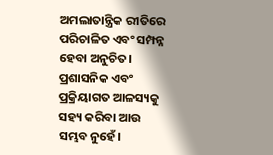ଅମଲାତାନ୍ତ୍ରିକ ରୀତିରେ ପରିଚାଳିତ ଏବଂ ସମ୍ପନ୍ନ ହେବା ଅନୁଚିତ। ପ୍ରଶାସନିକ ଏବଂ ପ୍ରକ୍ରିୟାଗତ ଆଳସ୍ୟକୁ ସହ୍ୟ କରିବା ଆଉ ସମ୍ଭବ ନୁହେଁ।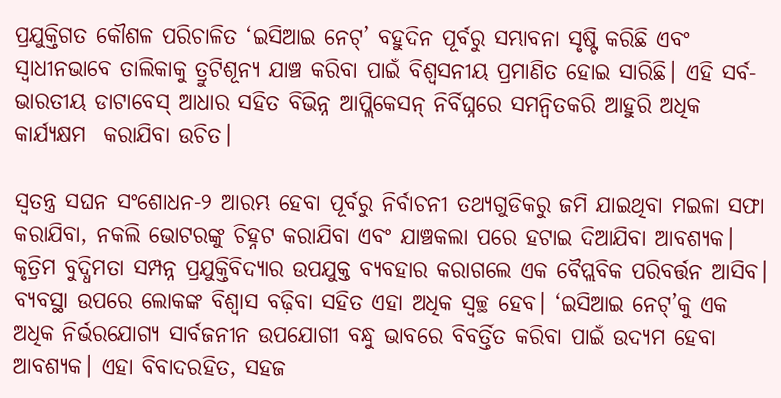ପ୍ରଯୁକ୍ତିଗତ କୌଶଳ ପରିଚାଳିତ ‘ଇସିଆଇ ନେଟ୍’ ବହୁଦିନ ପୂର୍ବରୁ ସମ୍ଭାବନା ସୃଷ୍ଟି କରିଛି ଏବଂ ସ୍ୱାଧୀନଭାବେ ତାଲିକାକୁ ତ୍ରୁଟିଶୂନ୍ୟ ଯାଞ୍ଚ କରିବା ପାଇଁ ବିଶ୍ୱସନୀୟ ପ୍ରମାଣିତ ହୋଇ ସାରିଛି। ଏହି ସର୍ବ-ଭାରତୀୟ ଡାଟାବେସ୍ ଆଧାର ସହିତ ବିଭିନ୍ନ ଆପ୍ଲିକେସନ୍ ନିର୍ବିଘ୍ନରେ ସମନ୍ୱିତକରି ଆହୁରି ଅଧିକ କାର୍ଯ୍ୟକ୍ଷମ  କରାଯିବା ଉଚିତ।

ସ୍ୱତନ୍ତ୍ର ସଘନ ସଂଶୋଧନ-୨ ଆରମ୍ଭ ହେବା ପୂର୍ବରୁ ନିର୍ବାଚନୀ ତଥ୍ୟଗୁଡିକରୁ ଜମି ଯାଇଥିବା ମଇଳା ସଫା କରାଯିବା, ନକଲି ଭୋଟରଙ୍କୁ ଚିହ୍ନଟ କରାଯିବା ଏବଂ ଯାଞ୍ଚକଲା ପରେ ହଟାଇ ଦିଆଯିବା ଆବଶ୍ୟକ। କୃତ୍ରିମ ବୁଦ୍ଧିମତା ସମ୍ପନ୍ନ ପ୍ରଯୁକ୍ତିବିଦ୍ୟାର ଉପଯୁକ୍ତ ବ୍ୟବହାର କରାଗଲେ ଏକ ବୈପ୍ଲବିକ ପରିବର୍ତ୍ତନ ଆସିବ। ବ୍ୟବସ୍ଥା ଉପରେ ଲୋକଙ୍କ ବିଶ୍ୱାସ ବଢ଼ିବା ସହିତ ଏହା ଅଧିକ ସ୍ୱଚ୍ଛ ହେବ। ‘ଇସିଆଇ ନେଟ୍’କୁ ଏକ ଅଧିକ ନିର୍ଭରଯୋଗ୍ୟ ସାର୍ବଜନୀନ ଉପଯୋଗୀ ବନ୍ଧୁ ଭାବରେ ବିବର୍ତ୍ତିତ କରିବା ପାଇଁ ଉଦ୍ୟମ ହେବା ଆବଶ୍ୟକ। ଏହା ବିବାଦରହିତ, ସହଜ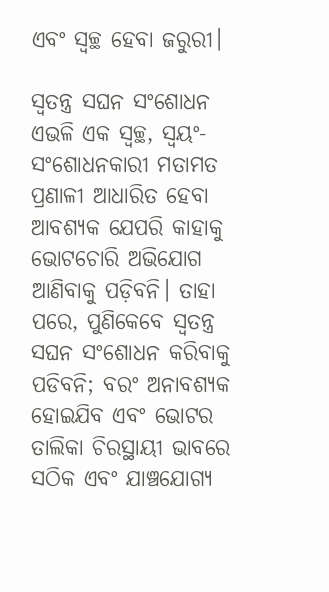ଏବଂ ସ୍ୱଚ୍ଛ ହେବା ଜରୁରୀ।

ସ୍ୱତନ୍ତ୍ର ସଘନ ସଂଶୋଧନ ଏଭଳି ଏକ ସ୍ୱଚ୍ଛ, ସ୍ୱୟଂ-ସଂଶୋଧନକାରୀ ମତାମତ ପ୍ରଣାଳୀ ଆଧାରିତ ହେବା ଆବଶ୍ୟକ ଯେପରି କାହାକୁ ଭୋଟଚୋରି ଅଭିଯୋଗ ଆଣିବାକୁ ପଡ଼ିବନି। ତାହା ପରେ, ପୁଣିକେବେ ସ୍ୱତନ୍ତ୍ର ସଘନ ସଂଶୋଧନ କରିବାକୁ ପଡିବନି; ବରଂ ଅନାବଶ୍ୟକ ହୋଇଯିବ ଏବଂ ଭୋଟର ତାଲିକା ଚିରସ୍ଥାୟୀ ଭାବରେ ସଠିକ ଏବଂ ଯାଞ୍ଚଯୋଗ୍ୟ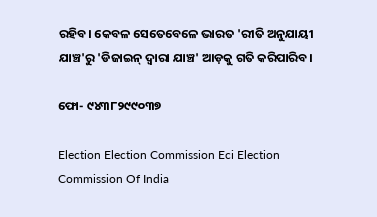ରହିବ। କେବଳ ସେତେବେଳେ ଭାରତ 'ରୀତି ଅନୁଯାୟୀ ଯାଞ୍ଚ'ରୁ 'ଡିଜାଇନ୍ ଦ୍ୱାରା ଯାଞ୍ଚ' ଆଡ଼କୁ ଗତି କରିପାରିବ।

ଫୋ- ୯୪୩୮୨୯୯୦୩୭

Election Election Commission Eci Election Commission Of India